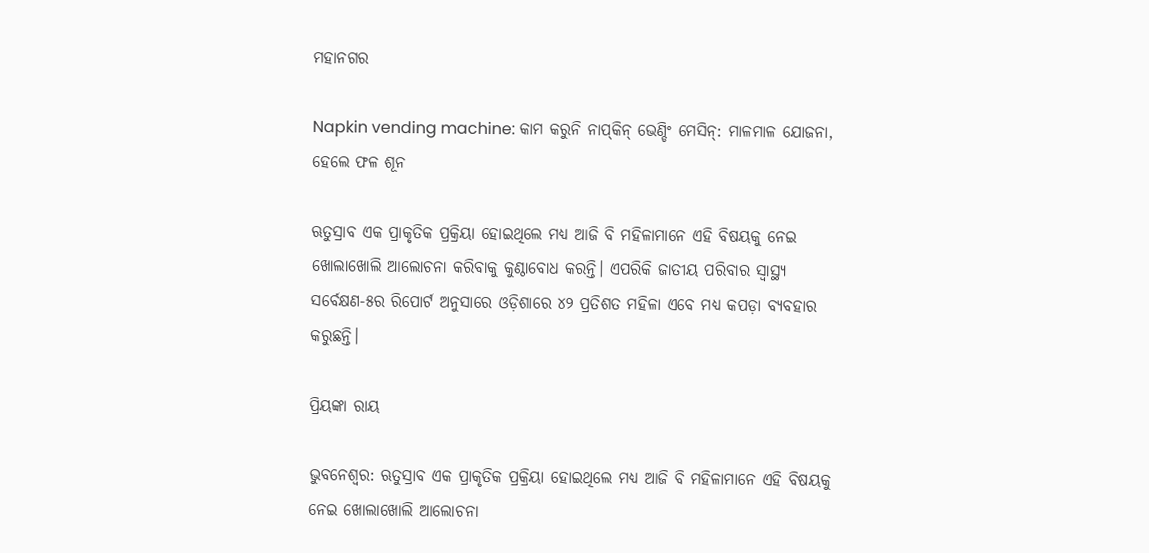ମହାନଗର

Napkin vending machine: କାମ କରୁନି ନାପ୍‌କିନ୍‌ ଭେଣ୍ଡିଂ ମେସିନ୍‌: ମାଳମାଳ ଯୋଜନା, ହେଲେ ଫଳ ଶୂନ

ଋତୁସ୍ରାବ ଏକ ପ୍ରାକୃତିକ ପ୍ରକ୍ରିୟା ହୋଇଥିଲେ ମଧ୍ୟ ଆଜି ବି ମହିଳାମାନେ ଏହି ବିଷୟକୁ ନେଇ ଖୋଲାଖୋଲି ଆଲୋଚନା କରିବାକୁ କୁଣ୍ଠାବୋଧ କରନ୍ତି। ଏପରିକି ଜାତୀୟ ପରିବାର ସ୍ୱାସ୍ଥ୍ୟ ସର୍ବେକ୍ଷଣ-୫ର ରିପୋର୍ଟ ଅନୁସାରେ ଓଡ଼ିଶାରେ ୪୨ ପ୍ରତିଶତ ମହିଳା ଏବେ ମଧ୍ୟ କପଡ଼ା ବ୍ୟବହାର କରୁଛନ୍ତି।

ପ୍ରିୟଙ୍କା ରାୟ

ଭୁବନେଶ୍ୱର: ଋତୁସ୍ରାବ ଏକ ପ୍ରାକୃତିକ ପ୍ରକ୍ରିୟା ହୋଇଥିଲେ ମଧ୍ୟ ଆଜି ବି ମହିଳାମାନେ ଏହି ବିଷୟକୁ ନେଇ ଖୋଲାଖୋଲି ଆଲୋଚନା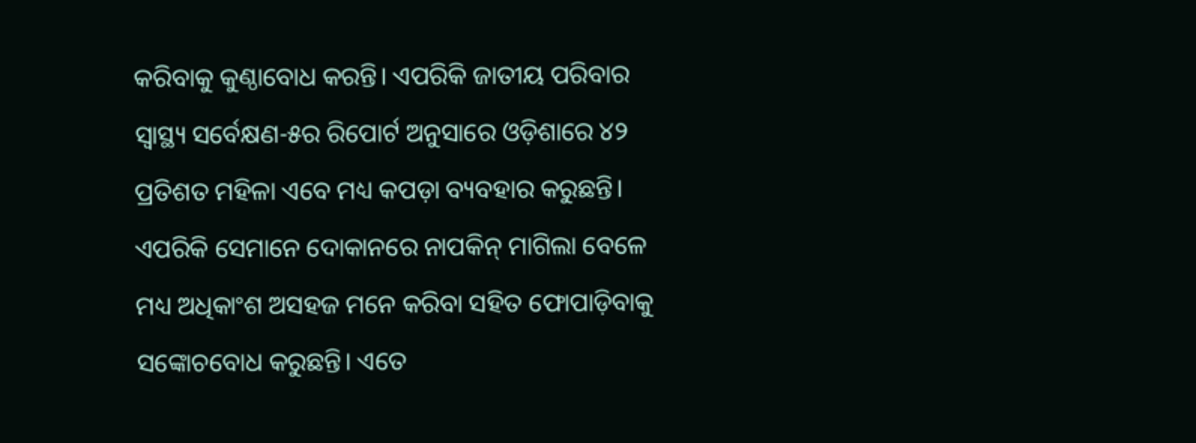କରିବାକୁ କୁଣ୍ଠାବୋଧ କରନ୍ତି। ଏପରିକି ଜାତୀୟ ପରିବାର ସ୍ୱାସ୍ଥ୍ୟ ସର୍ବେକ୍ଷଣ-୫ର ରିପୋର୍ଟ ଅନୁସାରେ ଓଡ଼ିଶାରେ ୪୨ ପ୍ରତିଶତ ମହିଳା ଏବେ ମଧ୍ୟ କପଡ଼ା ବ୍ୟବହାର କରୁଛନ୍ତି। ଏପରିକି ସେମାନେ ଦୋକାନରେ ନାପକିନ୍‌ ମାଗିଲା ବେଳେ ମଧ୍ୟ ଅଧିକାଂଶ ଅସହଜ ମନେ କରିବା ସହିତ ଫୋପାଡ଼ିବାକୁ ସଙ୍କୋଚବୋଧ କରୁଛନ୍ତି। ଏତେ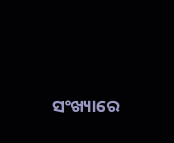ସଂଖ୍ୟାରେ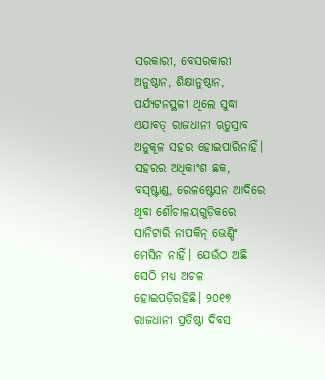ସରକାରୀ, ବେସରକାରୀ ଅନୁଷ୍ଠାନ, ଶିକ୍ଷାନୁଷ୍ଠାନ, ପର୍ଯ୍ୟଟନସ୍ଥଳୀ ଥିଲେ ସୁଦ୍ଧା ଏଯାବତ୍‌ ରାଜଧାନୀ ଋତୁସ୍ରାବ ଅନୁକୂଳ ସହର ହୋଇପାରିନାହିଁ। ସହରର ଅଧିକାଂଶ ଛକ, ବସ୍‌ଷ୍ଟାଣ୍ଡ, ରେଳଷ୍ଟେସନ ଆଦିରେ ଥିବା ଶୌଚାଳୟଗୁଡ଼ିକରେ ସାନିଟାରି ନାପକିନ୍‌ ଭେଣ୍ଡିଂ ମେସିନ ନାହିଁ। ଯେଉଁଠ ଅଛି ସେଠି ମଧ୍ୟ ଅଚଳ ହୋଇପଡ଼ିରହିଛି। ୨୦୧୭ ରାଜଧାନୀ ପ୍ରତିଷ୍ଠା ଦିବସ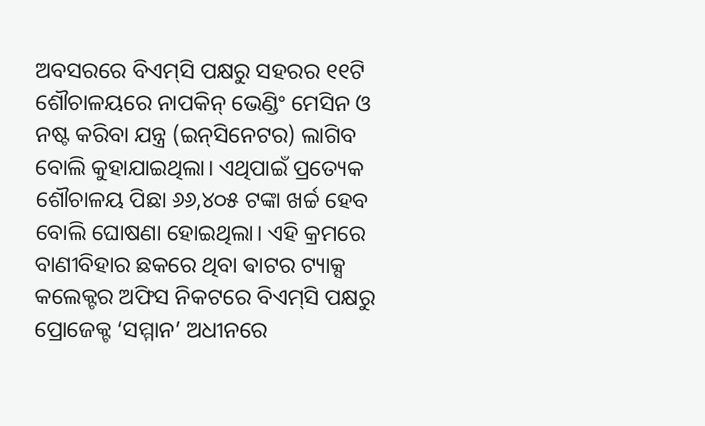ଅବସରରେ ବିଏମ୍‌ସି ପକ୍ଷରୁ ସହରର ୧୧ଟି ଶୌଚାଳୟରେ ନାପକିନ୍‌ ଭେଣ୍ଡିଂ ମେସିନ ଓ ନଷ୍ଟ କରିବା ଯନ୍ତ୍ର (ଇନ୍‌ସିନେଟର) ଲାଗିବ ବୋଲି କୁହାଯାଇଥିଲା। ଏଥିପାଇଁ ପ୍ରତ୍ୟେକ ଶୌଚାଳୟ ପିଛା ୬୬,୪୦୫ ଟଙ୍କା ଖର୍ଚ୍ଚ ହେବ ବୋଲି ଘୋଷଣା ହୋଇଥିଲା। ଏହି କ୍ରମରେ ବାଣୀବିହାର ଛକରେ ଥିବା ଵାଟର ଟ୍ୟାକ୍ସ କଲେକ୍ଟର ଅଫିସ ନିକଟରେ ବିଏମ୍‌ସି ପକ୍ଷରୁ ପ୍ରୋଜେକ୍ଟ ‘ସମ୍ମାନ’ ଅଧୀନରେ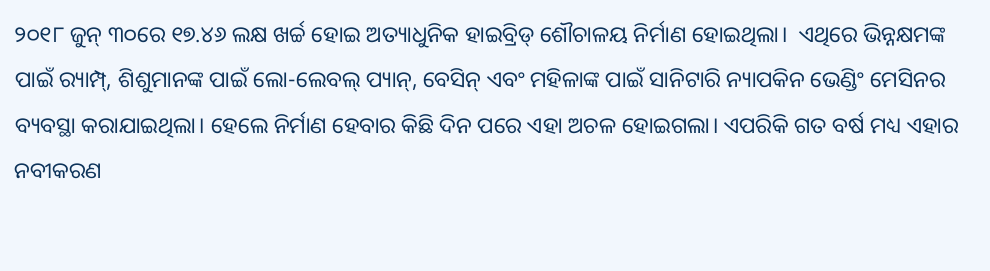୨୦୧୮ ଜୁନ୍‌ ୩୦ରେ ୧୭.୪୬ ଲକ୍ଷ ଖର୍ଚ୍ଚ ହୋଇ ଅତ୍ୟାଧୁନିକ ହାଇବ୍ରିଡ୍‌ ଶୌଚାଳୟ ନିର୍ମାଣ ହୋଇଥିଲା।  ଏଥିରେ ଭିନ୍ନକ୍ଷମଙ୍କ ପାଇଁ ର‍୍ୟାମ୍ପ୍‌, ଶିଶୁମାନଙ୍କ ପାଇଁ ଲୋ-ଲେବଲ୍‌ ପ୍ୟାନ୍‌, ବେସିନ୍‌ ଏବଂ ମହିଳାଙ୍କ ପାଇଁ ସାନିଟାରି ନ୍ୟାପକିନ ଭେଣ୍ଡିଂ ମେସିନର ବ୍ୟବସ୍ଥା କରାଯାଇଥିଲା। ହେଲେ ନିର୍ମାଣ ହେବାର କିଛି ଦିନ ପରେ ଏହା ଅଚଳ ହୋଇଗଲା। ଏପରିକି ଗତ ବର୍ଷ ମଧ୍ୟ ଏହାର ନବୀକରଣ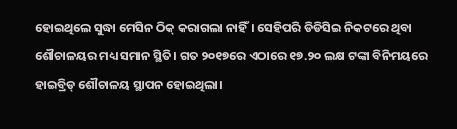ହୋଇଥିଲେ ସୁଦ୍ଧା ମେସିନ ଠିକ୍‌ କରାଗଲା ନାହିଁ। ସେହିପରି ଡିଡିସିଇ ନିକଟରେ ଥିବା ଶୌଚାଳୟର ମଧ୍ୟ ସମାନ ସ୍ଥିତି। ଗତ ୨୦୧୭ରେ ଏଠାରେ ୧୭.୨୦ ଲକ୍ଷ ଟଙ୍କା ବିନିମୟରେ ହାଇବ୍ରିଡ୍‌ ଶୌଚାଳୟ ସ୍ଥାପନ ହୋଇଥିଲା।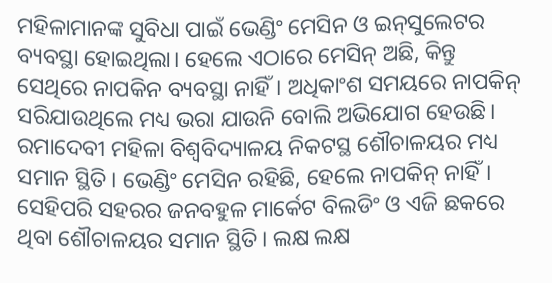ମହିଳାମାନଙ୍କ ସୁବିଧା ପାଇଁ ଭେଣ୍ଡିଂ ମେସିନ ଓ ଇନ୍‌ସୁଲେଟର  ବ୍ୟବସ୍ଥା ହୋଇଥିଲା। ହେଲେ ଏଠାରେ ମେସିନ୍‌ ଅଛି, କିନ୍ତୁ ସେଥିରେ ନାପକିନ ବ୍ୟବସ୍ଥା ନାହିଁ। ଅଧିକାଂଶ ସମୟରେ ନାପକିନ୍‌ ସରିଯାଉଥିଲେ ମଧ୍ୟ ଭରା ଯାଉନି ବୋଲି ଅଭିଯୋଗ ହେଉଛି। ରମାଦେବୀ ମହିଳା ବିଶ୍ୱବିଦ୍ୟାଳୟ ନିକଟସ୍ଥ ଶୌଚାଳୟର ମଧ୍ୟ ସମାନ ସ୍ଥିତି। ଭେଣ୍ଡିଂ ମେସିନ ରହିଛି, ହେଲେ ନାପକିନ୍‌ ନାହିଁ। ସେହିପରି ସହରର ଜନବହୁଳ ମାର୍କେଟ ବିଲଡିଂ ଓ ଏଜି ଛକରେ ଥିବା ଶୌଚାଳୟର ସମାନ ସ୍ଥିତି। ଲକ୍ଷ ଲକ୍ଷ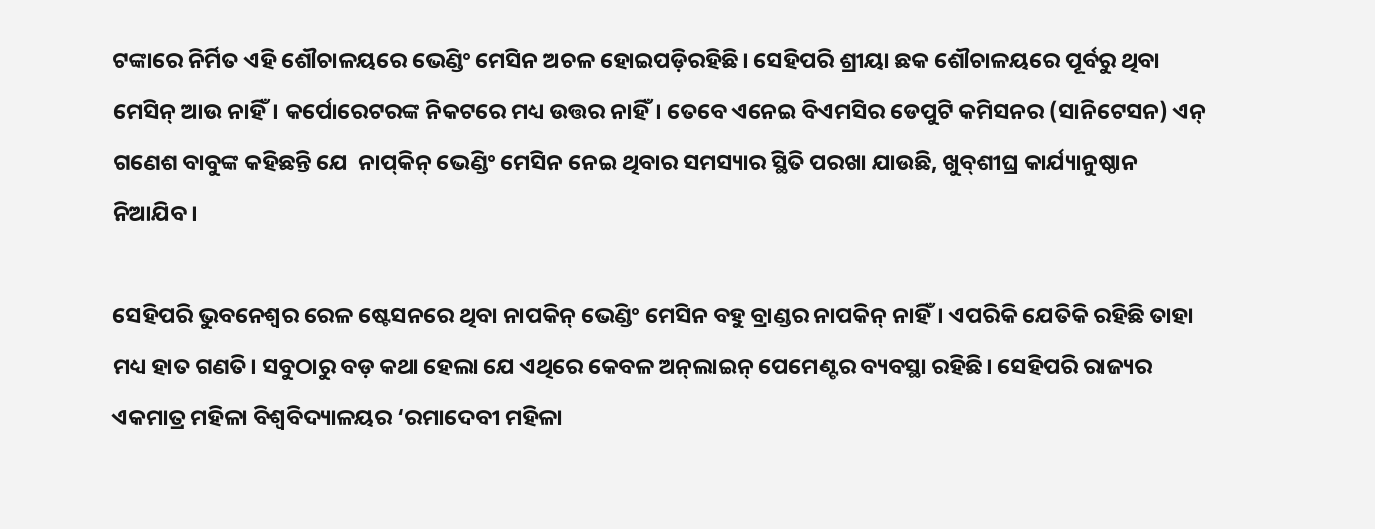ଟଙ୍କାରେ ନିର୍ମିତ ଏହି ଶୌଚାଳୟରେ ଭେଣ୍ଡିଂ ମେସିନ ଅଚଳ ହୋଇପଡ଼ିରହିଛି। ସେହିପରି ଶ୍ରୀୟା ଛକ ଶୌଚାଳୟରେ ପୂର୍ବରୁ ଥିବା ମେସିନ୍‌ ଆଉ ନାହିଁ। କର୍ପୋରେଟରଙ୍କ ନିକଟରେ ମଧ୍ୟ ଉତ୍ତର ନାହିଁ। ତେବେ ଏନେଇ ବିଏମସିର ଡେପୁଟି କମିସନର (ସାନିଟେସନ) ଏନ୍‌ ଗଣେଶ ବାବୁଙ୍କ କହିଛନ୍ତି ଯେ  ନାପ୍‌କିନ୍‌ ଭେଣ୍ଡିଂ ମେସିନ ନେଇ ଥିବାର ସମସ୍ୟାର ସ୍ଥିତି ପରଖା ଯାଉଛି, ଖୁବ୍‌ଶୀଘ୍ର କାର୍ଯ୍ୟାନୁଷ୍ଠାନ ନିଆଯିବ।

ସେହିପରି ଭୁବନେଶ୍ୱର ରେଳ ଷ୍ଟେସନରେ ଥିବା ନାପକିନ୍‌ ଭେଣ୍ଡିଂ ମେସିନ ବହୁ ବ୍ରାଣ୍ଡର ନାପକିନ୍‌ ନାହିଁ। ଏପରିକି ଯେତିକି ରହିଛି ତାହା ମଧ୍ୟ ହାତ ଗଣତି। ସବୁଠାରୁ ବଡ଼ କଥା ହେଲା ଯେ ଏଥିରେ କେବଳ ଅନ୍‌ଲାଇନ୍ ପେମେଣ୍ଟର ବ୍ୟବସ୍ଥା ରହିଛି। ସେହିପରି ରାଜ୍ୟର ଏକମାତ୍ର ମହିଳା ବିଶ୍ୱବିଦ୍ୟାଳୟର ‘ରମାଦେବୀ ମହିଳା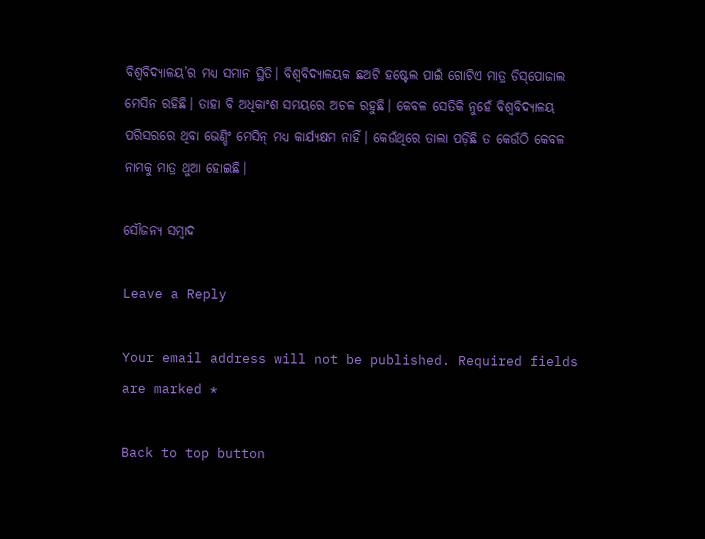ବିଶ୍ୱବିଦ୍ୟାଳୟ’ର ମଧ୍ୟ ସମାନ ସ୍ଥିତି। ବିଶ୍ୱବିଦ୍ୟାଳୟକ ଛଅଟି ହଷ୍ଟେଲ ପାଇଁ ଗୋଟିଏ ମାତ୍ର ଡିସ୍‌ପୋଜାଲ ମେସିନ ରହିଛି। ତାହା ବି ଅଧିକାଂଶ ସମୟରେ ଅଚଳ ରହୁଛି। କେବଳ ସେତିକି ନୁହେଁ ବିଶ୍ୱବିଦ୍ୟାଳୟ ପରିସରରେ ଥିବା ଭେଣ୍ଡିଂ ମେସିନ୍‌ ମଧ୍ୟ କାର୍ଯ୍ୟକ୍ଷମ ନାହିଁ। କେଉଁଥିରେ ତାଲା ପଡ଼ିଛି ତ କେଉଁଠି କେବଳ ନାମକୁ ମାତ୍ର ଥୁଆ ହୋଇଛି।

ସୌଜନ୍ୟ ସମ୍ବାଦ

Leave a Reply

Your email address will not be published. Required fields are marked *

Back to top button